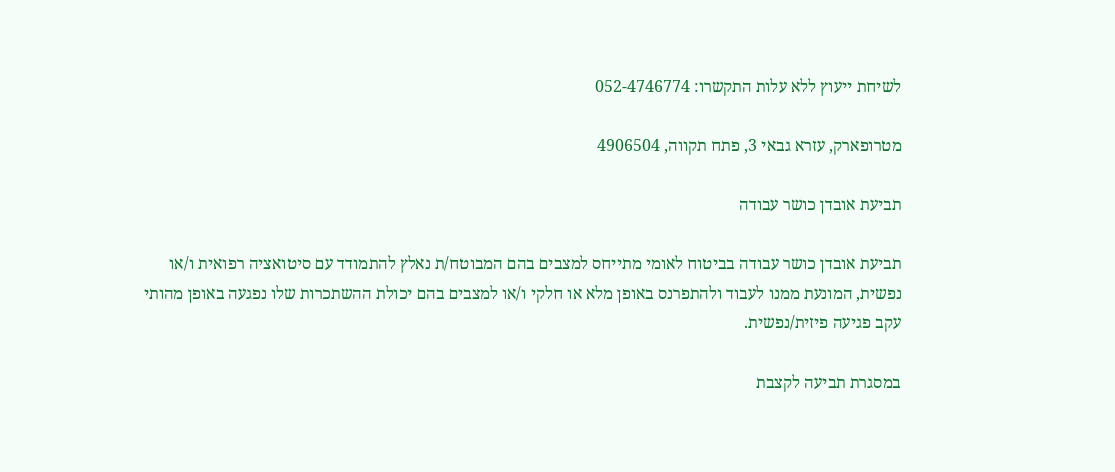לשיחת ייעוץ ללא עלות התקשרו: 052-4746774

מטרופארק, עזרא גבאי 3, פתח תקווה, 4906504

תביעת אובדן כושר עבודה

תביעת אובדן כושר עבודה בביטוח לאומי מתייחס למצבים בהם המבוטח/ת נאלץ להתמודד עם סיטואציה רפואית ו/או נפשית, המונעת ממנו לעבוד ולהתפרנס באופן מלא או חלקי ו/או למצבים בהם יכולת ההשתכרות שלו נפגעה באופן מהותי עקב פגיעה פיזית/נפשית.

במסגרת תביעה לקצבת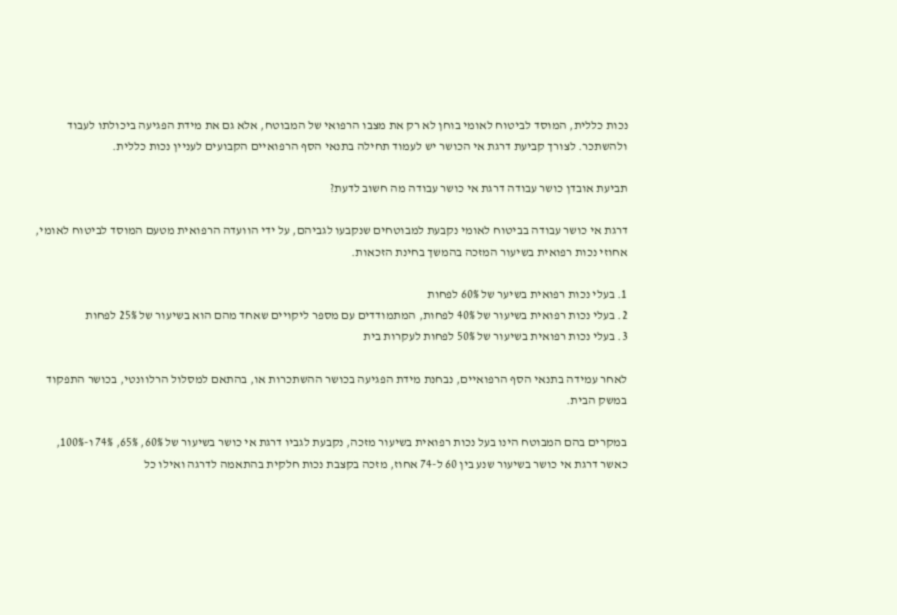נכות כללית, המוסד לביטוח לאומי בוחן לא רק את מצבו הרפואי של המבוטח, אלא גם את מידת הפגיעה ביכולתו לעבוד ולהשתכר. לצורך קביעת דרגת אי הכושר יש לעמוד תחילה בתנאי הסף הרפואיים הקבועים לעניין נכות כללית.

תביעת אובדן כושר עבודה דרגת אי כושר עבודה מה חשוב לדעת?

דרגת אי כושר עבודה בביטוח לאומי נקבעת למבוטחים שנקבעו לגביהם, על ידי הוועדה הרפואית מטעם המוסד לביטוח לאומי, אחוזי נכות רפואית בשיעור המזכה בהמשך בחינת הזכאות.

1. בעלי נכות רפואית בשיער של 60% לפחות
2. בעלי נכות רפואית בשיעור של 40% לפחות, המתמודדים עם מספר ליקויים שאחד מהם הוא בשיעור של 25% לפחות
3. בעלי נכות רפואית בשיעור של 50% לפחות לעקרות בית

לאחר עמידה בתנאי הסף הרפואיים, נבחנת מידת הפגיעה בכושר ההשתכרות או, בהתאם למסלול הרלוונטי, בכושר התפקוד במשק הבית.

במקרים בהם המבוטח הינו בעל נכות רפואית בשיעור מזכה, נקבעת לגביו דרגת אי כושר בשיעור של 60%, 65%, 74% ו-100%, כאשר דרגת אי כושר בשיעור שנע בין 60 ל-74 אחוז, מזכה בקצבת נכות חלקית בהתאמה לדרגה ואילו כל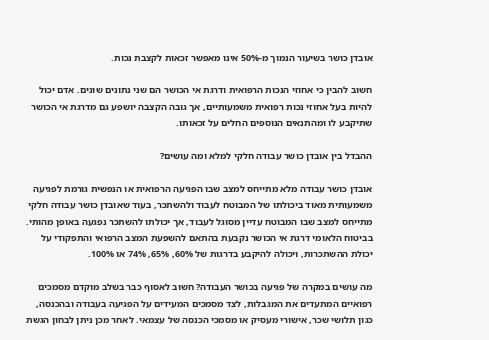אובדן כושר בשיעור הנמוך מ-50% אינו מאפשר זכאות לקצבת נכות.

חשוב להבין כי אחוזי הנכות הרפואית ודרגת אי הכושר הם שני נתונים שונים. אדם יכול להיות בעל אחוזי נכות רפואית משמעותיים, אך גובה הקצבה יושפע גם מדרגת אי הכושר שתיקבע לו ומהתנאים הנוספים החלים על זכאותו.

ההבדל בין אובדן כושר עבודה חלקי למלא ומה עושים?

אובדן כושר עבודה מלא מתייחס למצב שבו הפגיעה הרפואית או הנפשית גורמת לפגיעה משמעותית מאוד ביכולתו של המבוטח לעבוד ולהשתכר, בעוד שאובדן כושר עבודה חלקי מתייחס למצב שבו המבוטח עדיין מסוגל לעבוד, אך יכולתו להשתכר נפגעה באופן מהותי. בביטוח הלאומי דרגת אי הכושר נקבעת בהתאם להשפעת המצב הרפואי והתפקודי על יכולת ההשתכרות, ויכולה להיקבע בדרגות של 60%, 65%, 74% או 100%.

מה עושים במקרה של פגיעה בכושר העבודה? חשוב לאסוף כבר בשלב מוקדם מסמכים רפואיים המתעדים את המגבלות, לצד מסמכים המעידים על הפגיעה בעבודה ובהכנסה, כגון תלושי שכר, אישורי מעסיק או מסמכי הכנסה של עצמאי. לאחר מכן ניתן לבחון הגשת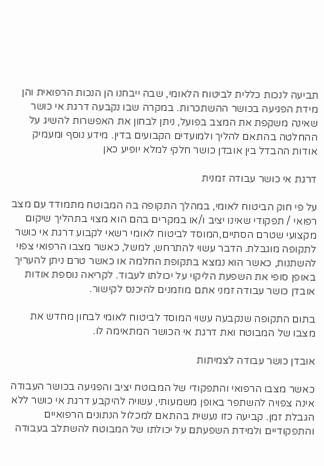תביעה לנכות כללית לביטוח הלאומי, שבה ייבחנו הן הנכות הרפואית והן מידת הפגיעה בכושר ההשתכרות. במקרה שבו נקבעה דרגת אי כושר שאינה משקפת את המצב בפועל, ניתן לבחון את האפשרות להשיג על ההחלטה בהתאם להליך ולמועדים הקבועים בדין. מידע נוסף ומעמיק אודות ההבדל בין אובדן כושר חלקי למלא יופיע כאן

דרגת אי כושר עבודה זמנית

על פי חוק הביטוח לאומי, במהלך התקופה בה המבוטח מתמודד עם מצב רפואי / תפקודי שאינו יציב ו/או במקרים בהם הוא מצוי בתהליך שיקום מקצועי שטרם הסתיים,המוסד לביטוח לאומי רשאי לקבוע דרגת אי כושר לתקופה מוגבלת. הדבר עשוי להתרחש, למשל, כאשר מצבו הרפואי צפוי להשתנות, כאשר הוא נמצא בתקופת החלמה או כאשר טרם ניתן להעריך באופן סופי את השפעת הליקוי על יכולתו לעבוד. לקריאה נוספת אודות אובדן כושר עבודה זמני אתם מוזמנים להיכנס לקישור.

בתום התקופה שנקבעה עשוי המוסד לביטוח לאומי לבחון מחדש את מצבו של המבוטח ואת דרגת אי הכושר המתאימה לו.

אובדן כושר עבודה לצמיתות

כאשר מצבו הרפואי והתפקודי של המבוטח יציב והפגיעה בכושר העבודה אינה צפויה להשתפר באופן משמעותי, עשויה להיקבע דרגת אי כושר ללא הגבלת זמן. קביעה כזו נעשית בהתאם למכלול הנתונים הרפואיים והתפקודיים ולמידת השפעתם על יכולתו של המבוטח להשתלב בעבודה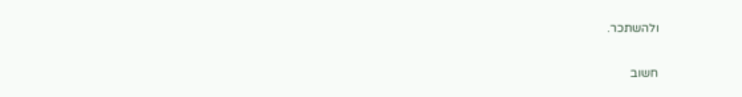ולהשתכר.

חשוב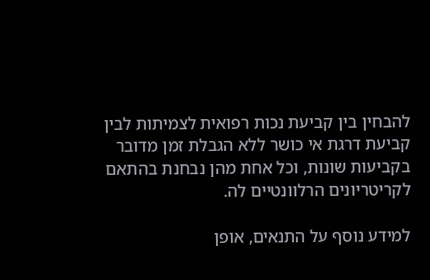להבחין בין קביעת נכות רפואית לצמיתות לבין קביעת דרגת אי כושר ללא הגבלת זמן מדובר בקביעות שונות, וכל אחת מהן נבחנת בהתאם לקריטריונים הרלוונטיים לה.

למידע נוסף על התנאים, אופן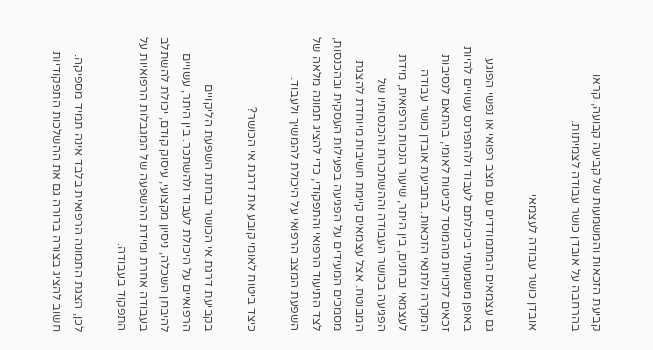קביעת הזכאות והמשמעות של קביעה קבועה, קראו בהרחבה על אובדן כושר עבודה לצמיתות.

אובדן כושר עבודה לעצמאי

גם עצמאים המתמודדים עם מצב רפואי או נפשי הפוגע באופן משמעותי ביכולתם לעבוד ולהתפרנס עשויים להיות זכאים לזכויות מהמוסד לביטוח לאומי, בהתאם לנסיבות המקרה ולתנאי הזכאות. בתביעת אובדן כושר עבודה לעצמאי נבחנים, בין היתר, שיעור הנכות הרפואית, מידת הפגיעה בכושר העבודה וההשתכרות והכנסותיו של המבוטח. אצל עצמאים קיימת חשיבות מיוחדת להצגת מסמכים המעידים על הפגיעה בפעילות העסקית ובהכנסות, לצד התיעוד הרפואי והתפקודי, כדי להציג תמונה מלאה של השפעת המצב הרפואי על היכולת להמשיך ולעבוד.

כיצד ביטוח לאומי קובע את דרגת אי הכושר?

בקביעת דרגת אי הכושר נבחנת השפעת הליקויים הרפואיים על היכולת לעבוד ולהשתכר. בין היתר, עשויים להיבחן השכלה, ניסיון מקצועי, עיסוק קודם, יכולת להשתלב בעבודה אחרת ומידת ההשפעה של המגבלות הרפואיות על התפקוד בעבודה.

לכן, הצגת התמונה הרפואית בלבד אינה תמיד מספיקה. חשוב להציג בצורה ברורה גם את ההשלכות התפקודיות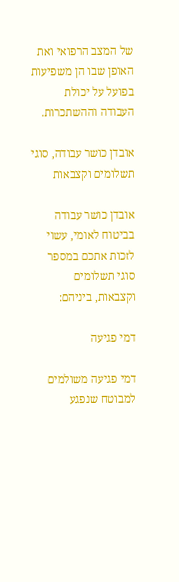של המצב הרפואי ואת האופן שבו הן משפיעות בפועל על יכולת העבודה וההשתכרות.

אובדן כושר עבודה, סוגי תשלומים וקצבאות

אובדן כושר עבודה בביטוח לאומי, עשוי לזכות אתכם במספר סוגי תשלומים וקצבאות, ביניהם:

דמי פגיעה

דמי פגיעה משולמים למבוטח שנפגע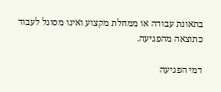בתאונת עבודה או ממחלת מקצוע ואינו מסוגל לעבוד כתוצאה מהפגיעה.

דמי הפגיעה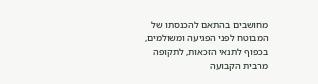מחושבים בהתאם להכנסתו של המבוטח לפני הפגיעה ומשולמים, בכפוף לתנאי הזכאות, לתקופה מרבית הקבועה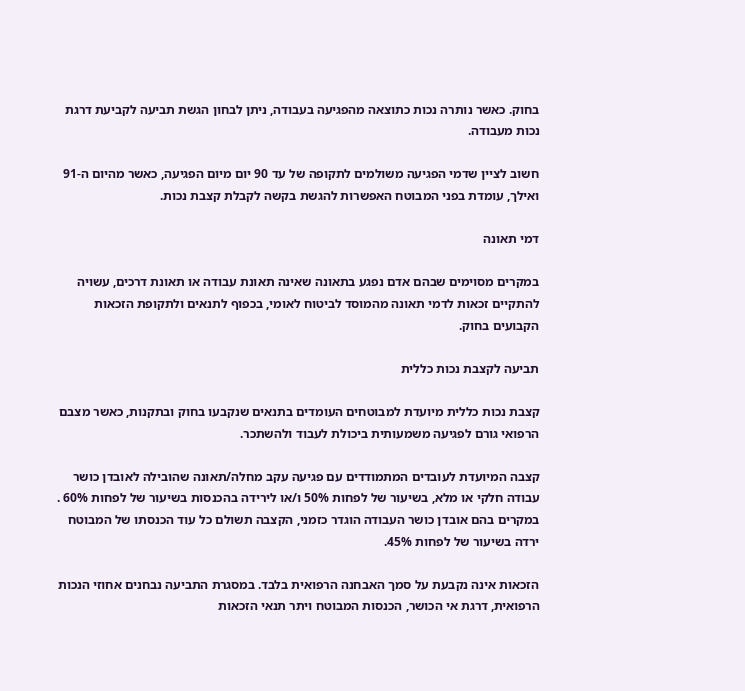בחוק. כאשר נותרה נכות כתוצאה מהפגיעה בעבודה, ניתן לבחון הגשת תביעה לקביעת דרגת נכות מעבודה.

חשוב לציין שדמי הפגיעה משולמים לתקופה של עד 90 יום מיום הפגיעה, כאשר מהיום ה-91 ואילך, עומדת בפני המבוטח האפשרות להגשת בקשה לקבלת קצבת נכות.

דמי תאונה

במקרים מסוימים שבהם אדם נפגע בתאונה שאינה תאונת עבודה או תאונת דרכים, עשויה להתקיים זכאות לדמי תאונה מהמוסד לביטוח לאומי, בכפוף לתנאים ולתקופת הזכאות הקבועים בחוק.

תביעה לקצבת נכות כללית

קצבת נכות כללית מיועדת למבוטחים העומדים בתנאים שנקבעו בחוק ובתקנות, כאשר מצבם הרפואי גורם לפגיעה משמעותית ביכולת לעבוד ולהשתכר.

קצבה המיועדת לעובדים המתמודדים עם פגיעה עקב מחלה/תאונה שהובילה לאובדן כושר עבודה חלקי או מלא, בשיעור של לפחות 50% ו/או לירידה בהכנסות בשיעור של לפחות 60% . במקרים בהם אובדן כושר העבודה הוגדר כזמני, הקצבה תשולם כל עוד הכנסתו של המבוטח ירדה בשיעור של לפחות 45%.

הזכאות אינה נקבעת על סמך האבחנה הרפואית בלבד. במסגרת התביעה נבחנים אחוזי הנכות הרפואית, דרגת אי הכושר, הכנסות המבוטח ויתר תנאי הזכאות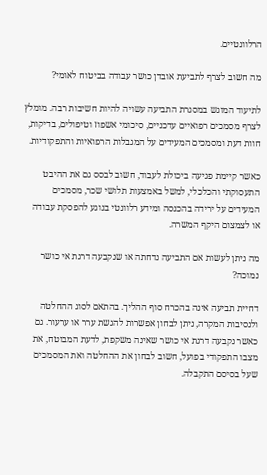הרלוונטיים.

מה חשוב לצרף לתביעת אובדן כושר עבודה בביטוח לאומי?

לתיעוד המוגש במסגרת התביעה עשויה להיות חשיבות רבה. מומלץ לצרף מסמכים רפואיים עדכניים, סיכומי אשפוז וטיפולים, בדיקות, חוות דעת ומסמכים המעידים על המגבלות הרפואיות והתפקודיות.

כאשר קיימת פגיעה ביכולת לעבוד, חשוב לבסס גם את ההיבט התעסוקתי והכלכלי, למשל באמצעות תלושי שכר, מסמכים המעידים על ירידה בהכנסה ומידע רלוונטי בנוגע להפסקת עבודה או לצמצום היקף המשרה.

מה ניתן לעשות אם התביעה נדחתה או שנקבעה דרגת אי כושר נמוכה?

דחיית תביעה אינה בהכרח סוף ההליך. בהתאם לסוג ההחלטה ולנסיבות המקרה, ניתן לבחון אפשרות להגשת ערר או ערעור. גם כאשר נקבעה דרגת אי כושר שאינה משקפת, לדעת המבוטח, את מצבו התפקודי בפועל, חשוב לבחון את ההחלטה ואת המסמכים שעל בסיסם התקבלה.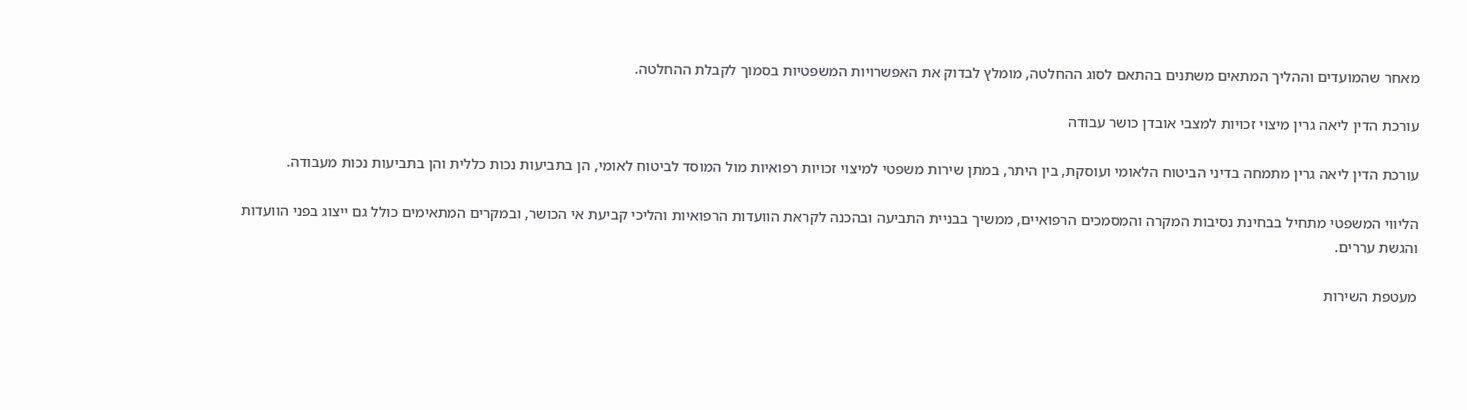מאחר שהמועדים וההליך המתאים משתנים בהתאם לסוג ההחלטה, מומלץ לבדוק את האפשרויות המשפטיות בסמוך לקבלת ההחלטה.

עורכת הדין ליאה גרין מיצוי זכויות למצבי אובדן כושר עבודה

עורכת הדין ליאה גרין מתמחה בדיני הביטוח הלאומי ועוסקת, בין היתר, במתן שירות משפטי למיצוי זכויות רפואיות מול המוסד לביטוח לאומי, הן בתביעות נכות כללית והן בתביעות נכות מעבודה.

הליווי המשפטי מתחיל בבחינת נסיבות המקרה והמסמכים הרפואיים, ממשיך בבניית התביעה ובהכנה לקראת הוועדות הרפואיות והליכי קביעת אי הכושר, ובמקרים המתאימים כולל גם ייצוג בפני הוועדות והגשת עררים.

מעטפת השירות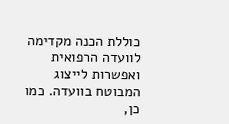כוללת הכנה מקדימה לוועדה הרפואית ואפשרות לייצוג המבוטח בוועדה. כמו כן,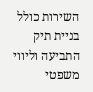השירות כולל בניית תיק התביעה וליווי משפטי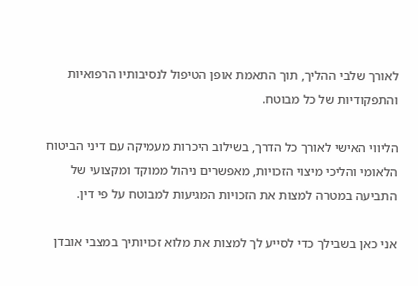לאורך שלבי ההליך, תוך התאמת אופן הטיפול לנסיבותיו הרפואיות והתפקודיות של כל מבוטח.

הליווי האישי לאורך כל הדרך, בשילוב היכרות מעמיקה עם דיני הביטוח הלאומי והליכי מיצוי הזכויות, מאפשרים ניהול ממוקד ומקצועי של התביעה במטרה למצות את הזכויות המגיעות למבוטח על פי דין.

אני כאן בשבילך כדי לסייע לך למצות את מלוא זכויותיך במצבי אובדן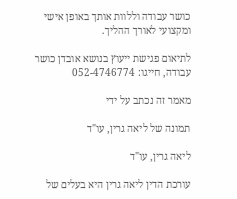כושר עבודה וללוות אותך באופן אישי ומקצועי לאורך ההליך.

לתיאום פגישת ייעוץ בנושא אובדן כושר עבודה, חייגו: 052-4746774

מאמר זה נכתב על ידי

תמונה של ליאה גרין, עו"ד

ליאה גרין, עו"ד

עורכת הדין ליאה גרין היא בעלים של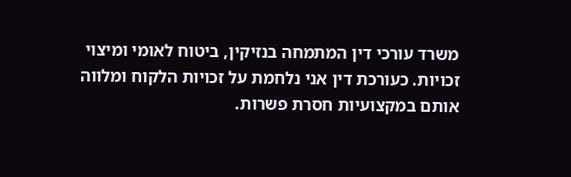משרד עורכי דין המתמחה בנזיקין, ביטוח לאומי ומיצוי זכויות. כעורכת דין אני נלחמת על זכויות הלקוח ומלווה אותם במקצועיות חסרת פשרות.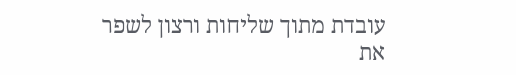עובדת מתוך שליחות ורצון לשפר את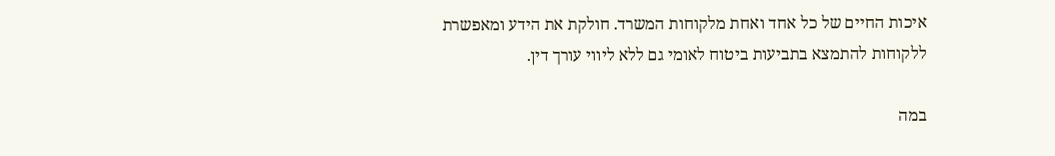איכות החיים של כל אחד ואחת מלקוחות המשרד. חולקת את הידע ומאפשרת ללקוחות להתמצא בתביעות ביטוח לאומי גם ללא ליווי עורך דין.

במה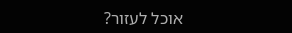אוכל לעזור?